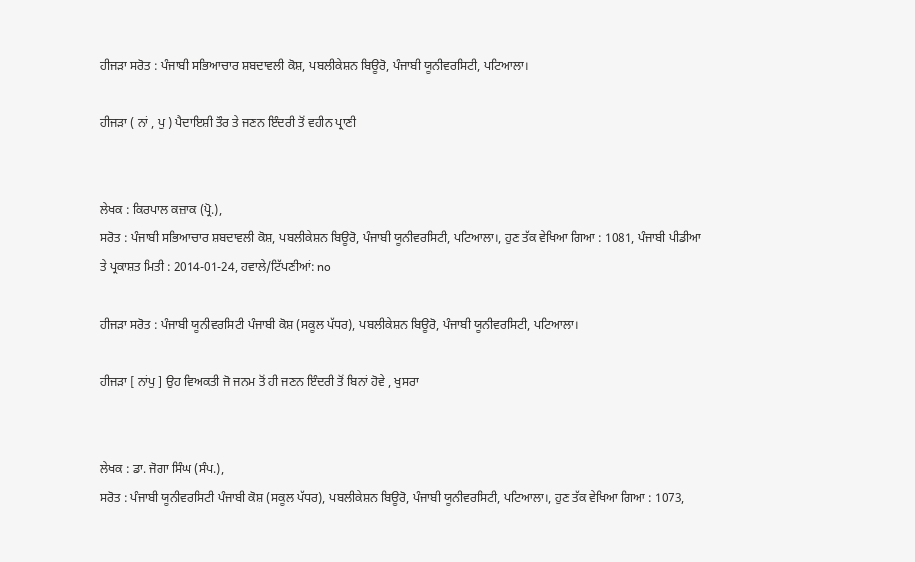ਹੀਜੜਾ ਸਰੋਤ : ਪੰਜਾਬੀ ਸਭਿਆਚਾਰ ਸ਼ਬਦਾਵਲੀ ਕੋਸ਼, ਪਬਲੀਕੇਸ਼ਨ ਬਿਊਰੋ, ਪੰਜਾਬੀ ਯੂਨੀਵਰਸਿਟੀ, ਪਟਿਆਲਾ।

ਹੀਜੜਾ ( ਨਾਂ , ਪੁ ) ਪੈਦਾਇਸ਼ੀ ਤੌਰ ਤੇ ਜਣਨ ਇੰਦਰੀ ਤੋਂ ਵਹੀਨ ਪ੍ਰਾਣੀ


ਲੇਖਕ : ਕਿਰਪਾਲ ਕਜ਼ਾਕ (ਪ੍ਰੋ.),
ਸਰੋਤ : ਪੰਜਾਬੀ ਸਭਿਆਚਾਰ ਸ਼ਬਦਾਵਲੀ ਕੋਸ਼, ਪਬਲੀਕੇਸ਼ਨ ਬਿਊਰੋ, ਪੰਜਾਬੀ ਯੂਨੀਵਰਸਿਟੀ, ਪਟਿਆਲਾ।, ਹੁਣ ਤੱਕ ਵੇਖਿਆ ਗਿਆ : 1081, ਪੰਜਾਬੀ ਪੀਡੀਆ ਤੇ ਪ੍ਰਕਾਸ਼ਤ ਮਿਤੀ : 2014-01-24, ਹਵਾਲੇ/ਟਿੱਪਣੀਆਂ: no

ਹੀਜੜਾ ਸਰੋਤ : ਪੰਜਾਬੀ ਯੂਨੀਵਰਸਿਟੀ ਪੰਜਾਬੀ ਕੋਸ਼ (ਸਕੂਲ ਪੱਧਰ), ਪਬਲੀਕੇਸ਼ਨ ਬਿਊਰੋ, ਪੰਜਾਬੀ ਯੂਨੀਵਰਸਿਟੀ, ਪਟਿਆਲਾ।

ਹੀਜੜਾ [ ਨਾਂਪੁ ] ਉਹ ਵਿਅਕਤੀ ਜੋ ਜਨਮ ਤੋਂ ਹੀ ਜਣਨ ਇੰਦਰੀ ਤੋਂ ਬਿਨਾਂ ਹੋਵੇ , ਖੁਸਰਾ


ਲੇਖਕ : ਡਾ. ਜੋਗਾ ਸਿੰਘ (ਸੰਪ.),
ਸਰੋਤ : ਪੰਜਾਬੀ ਯੂਨੀਵਰਸਿਟੀ ਪੰਜਾਬੀ ਕੋਸ਼ (ਸਕੂਲ ਪੱਧਰ), ਪਬਲੀਕੇਸ਼ਨ ਬਿਊਰੋ, ਪੰਜਾਬੀ ਯੂਨੀਵਰਸਿਟੀ, ਪਟਿਆਲਾ।, ਹੁਣ ਤੱਕ ਵੇਖਿਆ ਗਿਆ : 1073,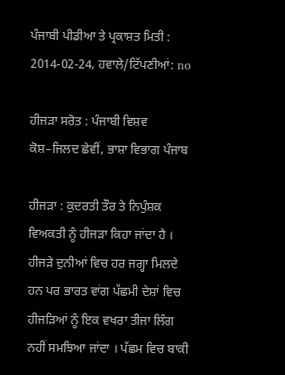ਪੰਜਾਬੀ ਪੀਡੀਆ ਤੇ ਪ੍ਰਕਾਸ਼ਤ ਮਿਤੀ : 2014-02-24, ਹਵਾਲੇ/ਟਿੱਪਣੀਆਂ: no

ਹੀਜੜਾ ਸਰੋਤ : ਪੰਜਾਬੀ ਵਿਸ਼ਵ ਕੋਸ਼–ਜਿਲਦ ਛੇਵੀਂ, ਭਾਸ਼ਾ ਵਿਭਾਗ ਪੰਜਾਬ

ਹੀਜੜਾ : ਕੁਦਰਤੀ ਤੌਰ ਤੇ ਨਿਪੁੰਸ਼ਕ ਵਿਅਕਤੀ ਨੂੰ ਹੀਜੜਾ ਕਿਹਾ ਜਾਂਦਾ ਹੈ । ਹੀਜੜੇ ਦੁਨੀਆਂ ਵਿਚ ਹਰ ਜਗ੍ਹਾ ਮਿਲਦੇ ਹਨ ਪਰ ਭਾਰਤ ਵਾਂਗ ਪੱਛਮੀ ਦੇਸ਼ਾਂ ਵਿਚ ਹੀਜੜਿਆਂ ਨੂੰ ਇਕ ਵਖਰਾ ਤੀਜਾ ਲਿੰਗ ਨਹੀਂ ਸਮਝਿਆ ਜਾਂਦਾ । ਪੱਛਮ ਵਿਚ ਬਾਕੀ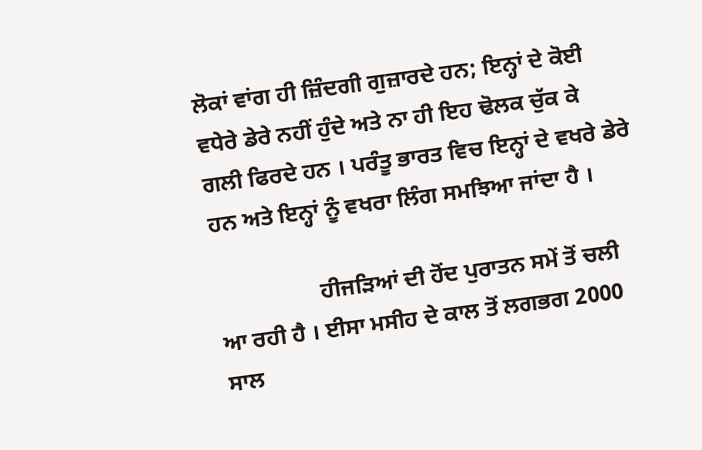ਲੋਕਾਂ ਵਾਂਗ ਹੀ ਜ਼ਿੰਦਗੀ ਗੁਜ਼ਾਰਦੇ ਹਨ; ਇਨ੍ਹਾਂ ਦੇ ਕੋਈ ਵਧੇਰੇ ਡੇਰੇ ਨਹੀਂ ਹੁੰਦੇ ਅਤੇ ਨਾ ਹੀ ਇਹ ਢੋਲਕ ਚੁੱਕ ਕੇ ਗਲੀ ਫਿਰਦੇ ਹਨ । ਪਰੰਤੂ ਭਾਰਤ ਵਿਚ ਇਨ੍ਹਾਂ ਦੇ ਵਖਰੇ ਡੇਰੇ ਹਨ ਅਤੇ ਇਨ੍ਹਾਂ ਨੂੰ ਵਖਰਾ ਲਿੰਗ ਸਮਝਿਆ ਜਾਂਦਾ ਹੈ ।

                  ਹੀਜੜਿਆਂ ਦੀ ਹੋਂਦ ਪੁਰਾਤਨ ਸਮੇਂ ਤੋਂ ਚਲੀ ਆ ਰਹੀ ਹੈ । ਈਸਾ ਮਸੀਹ ਦੇ ਕਾਲ ਤੋਂ ਲਗਭਗ 2000 ਸਾਲ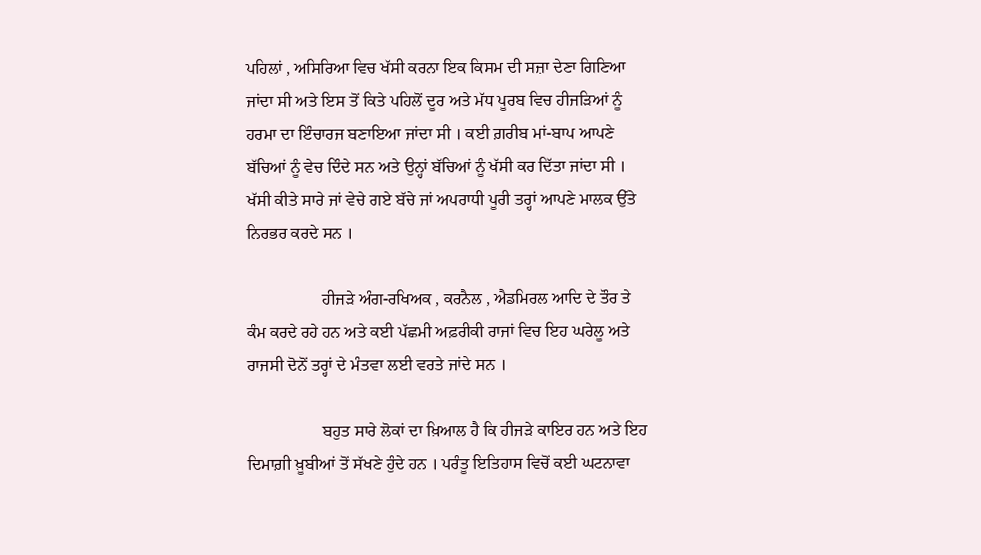ਪਹਿਲਾਂ , ਅਸਿਰਿਆ ਵਿਚ ਖੱਸੀ ਕਰਨਾ ਇਕ ਕਿਸਮ ਦੀ ਸਜ਼ਾ ਦੇਣਾ ਗਿਣਿਆ ਜਾਂਦਾ ਸੀ ਅਤੇ ਇਸ ਤੋਂ ਕਿਤੇ ਪਹਿਲੋਂ ਦੂਰ ਅਤੇ ਮੱਧ ਪੂਰਬ ਵਿਚ ਹੀਜੜਿਆਂ ਨੂੰ ਹਰਮਾ ਦਾ ਇੰਚਾਰਜ ਬਣਾਇਆ ਜਾਂਦਾ ਸੀ । ਕਈ ਗ਼ਰੀਬ ਮਾਂ-ਬਾਪ ਆਪਣੇ ਬੱਚਿਆਂ ਨੂੰ ਵੇਚ ਦਿੰਦੇ ਸਨ ਅਤੇ ਉਨ੍ਹਾਂ ਬੱਚਿਆਂ ਨੂੰ ਖੱਸੀ ਕਰ ਦਿੱਤਾ ਜਾਂਦਾ ਸੀ । ਖੱਸੀ ਕੀਤੇ ਸਾਰੇ ਜਾਂ ਵੇਚੇ ਗਏ ਬੱਚੇ ਜਾਂ ਅਪਰਾਧੀ ਪੂਰੀ ਤਰ੍ਹਾਂ ਆਪਣੇ ਮਾਲਕ ਉੱਤੇ ਨਿਰਭਰ ਕਰਦੇ ਸਨ ।

                  ਹੀਜੜੇ ਅੰਗ-ਰਖਿਅਕ , ਕਰਨੈਲ , ਐਡਮਿਰਲ ਆਦਿ ਦੇ ਤੌਰ ਤੇ ਕੰਮ ਕਰਦੇ ਰਹੇ ਹਨ ਅਤੇ ਕਈ ਪੱਛਮੀ ਅਫ਼ਰੀਕੀ ਰਾਜਾਂ ਵਿਚ ਇਹ ਘਰੇਲੂ ਅਤੇ ਰਾਜਸੀ ਦੋਨੋਂ ਤਰ੍ਹਾਂ ਦੇ ਮੰਤਵਾ ਲਈ ਵਰਤੇ ਜਾਂਦੇ ਸਨ ।

                  ਬਹੁਤ ਸਾਰੇ ਲੋਕਾਂ ਦਾ ਖ਼ਿਆਲ ਹੈ ਕਿ ਹੀਜੜੇ ਕਾਇਰ ਹਨ ਅਤੇ ਇਹ ਦਿਮਾਗ਼ੀ ਖ਼ੂਬੀਆਂ ਤੋਂ ਸੱਖਣੇ ਹੁੰਦੇ ਹਨ । ਪਰੰਤੂ ਇਤਿਹਾਸ ਵਿਚੋਂ ਕਈ ਘਟਨਾਵਾ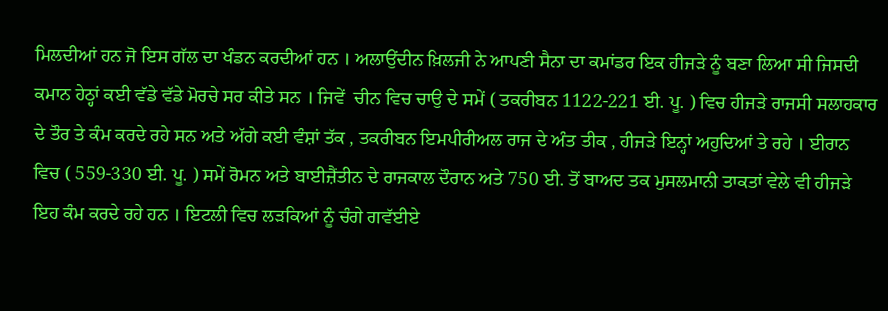ਮਿਲਦੀਆਂ ਹਨ ਜੋ ਇਸ ਗੱਲ ਦਾ ਖੰਡਨ ਕਰਦੀਆਂ ਹਨ । ਅਲਾਉਂਦੀਨ ਖ਼ਿਲਜੀ ਨੇ ਆਪਣੀ ਸੈਨਾ ਦਾ ਕਮਾਂਡਰ ਇਕ ਹੀਜੜੇ ਨੂੰ ਬਣਾ ਲਿਆ ਸੀ ਜਿਸਦੀ ਕਮਾਨ ਹੇਠ੍ਹਾਂ ਕਈ ਵੱਡੇ ਵੱਡੇ ਮੋਰਚੇ ਸਰ ਕੀਤੇ ਸਨ । ਜਿਵੇਂ  ਚੀਨ ਵਿਚ ਚਾਉ ਦੇ ਸਮੇਂ ( ਤਕਰੀਬਨ 1122-221 ਈ. ਪੂ. ) ਵਿਚ ਹੀਜੜੇ ਰਾਜਸੀ ਸਲਾਹਕਾਰ ਦੇ ਤੌਰ ਤੇ ਕੰਮ ਕਰਦੇ ਰਹੇ ਸਨ ਅਤੇ ਅੱਗੇ ਕਈ ਵੰਸ਼ਾਂ ਤੱਕ , ਤਕਰੀਬਨ ਇਮਪੀਰੀਅਲ ਰਾਜ ਦੇ ਅੰਤ ਤੀਕ , ਹੀਜੜੇ ਇਨ੍ਹਾਂ ਅਹੁਦਿਆਂ ਤੇ ਰਹੇ । ਈਰਾਨ ਵਿਚ ( 559-330 ਈ. ਪੂ. ) ਸਮੇਂ ਰੋਮਨ ਅਤੇ ਬਾਈਜ਼ੈਂਤੀਨ ਦੇ ਰਾਜਕਾਲ ਦੌਰਾਨ ਅਤੇ 750 ਈ. ਤੋਂ ਬਾਅਦ ਤਕ ਮੁਸਲਮਾਨੀ ਤਾਕਤਾਂ ਵੇਲੇ ਵੀ ਹੀਜੜੇ ਇਹ ਕੰਮ ਕਰਦੇ ਰਹੇ ਹਨ । ਇਟਲੀ ਵਿਚ ਲੜਕਿਆਂ ਨੂੰ ਚੰਗੇ ਗਵੱਈਏ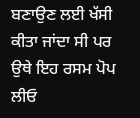ਬਣਾਉਣ ਲਈ ਖੱਸੀ ਕੀਤਾ ਜਾਂਦਾ ਸੀ ਪਰ ਉਥੇ ਇਹ ਰਸਮ ਪੋਪ ਲੀਓ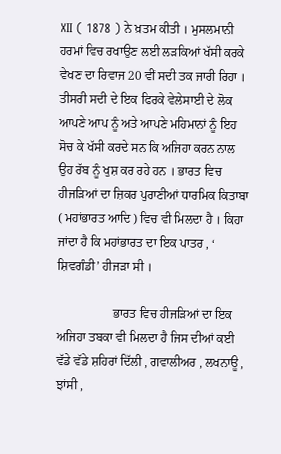XII ( 1878 ) ਨੇ ਖ਼ਤਮ ਕੀਤੀ । ਮੁਸਲਮਾਨੀ ਹਰਮਾਂ ਵਿਚ ਰਖਾਉਣ ਲਈ ਲੜਕਿਆਂ ਖੱਸੀ ਕਰਕੇ ਵੇਖਣ ਦਾ ਰਿਵਾਜ 20 ਵੀਂ ਸਦੀ ਤਕ ਜਾਰੀ ਰਿਹਾ । ਤੀਸਰੀ ਸਦੀ ਦੇ ਇਕ ਫਿਰਕੇ ਵੇਲੇਸਾਈ ਦੇ ਲੋਕ ਆਪਣੇ ਆਪ ਨੂੰ ਅਤੇ ਆਪਣੇ ਮਹਿਮਾਨਾਂ ਨੂੰ ਇਹ ਸੋਚ ਕੇ ਖੱਸੀ ਕਰਦੇ ਸਨ ਕਿ ਅਜਿਹਾ ਕਰਨ ਨਾਲ ਉਹ ਰੱਬ ਨੂੰ ਖੁਸ਼ ਕਰ ਰਹੇ ਹਨ । ਭਾਰਤ ਵਿਚ ਹੀਜੜਿਆਂ ਦਾ ਜ਼ਿਕਰ ਪੁਰਾਣੀਆਂ ਧਾਰਮਿਕ ਕਿਤਾਬਾ ( ਮਹਾਂਭਾਰਤ ਆਦਿ ) ਵਿਚ ਵੀ ਮਿਲਦਾ ਹੈ । ਕਿਹਾ ਜਾਂਦਾ ਹੈ ਕਿ ਮਹਾਂਭਾਰਤ ਦਾ ਇਕ ਪਾਤਰ , ‘ ਸ਼ਿਵਗੰਡੀ’ ਹੀਜੜਾ ਸੀ ।

                  ਭਾਰਤ ਵਿਚ ਹੀਜੜਿਆਂ ਦਾ ਇਕ ਅਜਿਹਾ ਤਬਕਾ ਵੀ ਮਿਲਦਾ ਹੈ ਜਿਸ ਦੀਆਂ ਕਈ ਵੱਡੇ ਵੱਡੇ ਸ਼ਹਿਰਾਂ ਦਿੱਲੀ , ਗਵਾਲੀਅਰ , ਲਖਨਾਊ , ਝਾਂਸੀ ,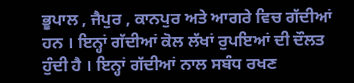ਭੂਪਾਲ , ਜੈਪੁਰ , ਕਾਨਪੁਰ ਅਤੇ ਆਗਰੇ ਵਿਚ ਗੱਦੀਆਂ ਹਨ । ਇਨ੍ਹਾਂ ਗੱਦੀਆਂ ਕੋਲ ਲੱਖਾਂ ਰੁਪਇਆਂ ਦੀ ਦੌਲਤ ਹੁੰਦੀ ਹੈ । ਇਨ੍ਹਾਂ ਗੱਦੀਆਂ ਨਾਲ ਸਬੰਧ ਰਖਣ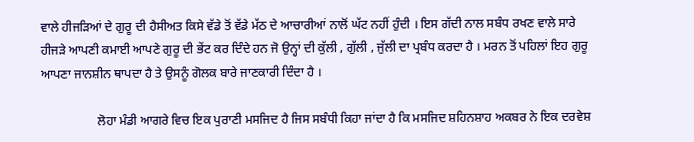ਵਾਲੇ ਹੀਜੜਿਆਂ ਦੇ ਗੁਰੂ ਦੀ ਹੈਸੀਅਤ ਕਿਸੇ ਵੱਡੇ ਤੋਂ ਵੱਡੇ ਮੱਠ ਦੇ ਆਚਾਰੀਆਂ ਨਾਲੋਂ ਘੱਟ ਨਹੀਂ ਹੁੰਦੀ । ਇਸ ਗੱਦੀ ਨਾਲ ਸਬੰਧ ਰਖਣ ਵਾਲੇ ਸਾਰੇ ਹੀਜੜੇ ਆਪਣੀ ਕਮਾਈ ਆਪਣੇ ਗੁਰੂ ਦੀ ਭੇਂਟ ਕਰ ਦਿੰਦੇ ਹਨ ਜੋ ਉਨ੍ਹਾਂ ਦੀ ਕੁੱਲੀ , ਗੁੱਲੀ , ਜੁੱਲੀ ਦਾ ਪ੍ਰਬੰਧ ਕਰਦਾ ਹੈ । ਮਰਨ ਤੋਂ ਪਹਿਲਾਂ ਇਹ ਗੁਰੂ ਆਪਣਾ ਜਾਨਸ਼ੀਨ ਥਾਪਦਾ ਹੈ ਤੇ ਉਸਨੂੰ ਗੋਲਕ ਬਾਰੇ ਜਾਣਕਾਰੀ ਦਿੰਦਾ ਹੈ ।

                  ਲੋਹਾ ਮੰਡੀ ਆਗਰੇ ਵਿਚ ਇਕ ਪੁਰਾਣੀ ਮਸਜਿਦ ਹੈ ਜਿਸ ਸਬੰਧੀ ਕਿਹਾ ਜਾਂਦਾ ਹੈ ਕਿ ਮਸਜਿਦ ਸ਼ਹਿਨਸ਼ਾਹ ਅਕਬਰ ਨੇ ਇਕ ਦਰਵੇਸ਼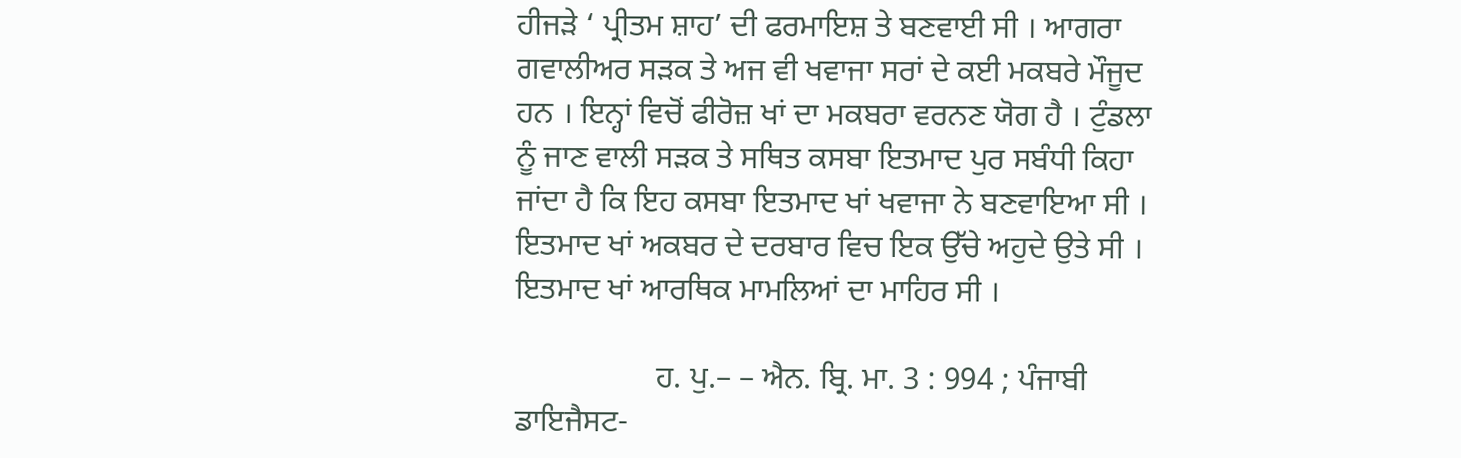ਹੀਜੜੇ ‘ ਪ੍ਰੀਤਮ ਸ਼ਾਹ’ ਦੀ ਫਰਮਾਇਸ਼ ਤੇ ਬਣਵਾਈ ਸੀ । ਆਗਰਾ ਗਵਾਲੀਅਰ ਸੜਕ ਤੇ ਅਜ ਵੀ ਖਵਾਜਾ ਸਰਾਂ ਦੇ ਕਈ ਮਕਬਰੇ ਮੌਜੂਦ ਹਨ । ਇਨ੍ਹਾਂ ਵਿਚੋਂ ਫੀਰੋਜ਼ ਖਾਂ ਦਾ ਮਕਬਰਾ ਵਰਨਣ ਯੋਗ ਹੈ । ਟੁੰਡਲਾ ਨੂੰ ਜਾਣ ਵਾਲੀ ਸੜਕ ਤੇ ਸਥਿਤ ਕਸਬਾ ਇਤਮਾਦ ਪੁਰ ਸਬੰਧੀ ਕਿਹਾ ਜਾਂਦਾ ਹੈ ਕਿ ਇਹ ਕਸਬਾ ਇਤਮਾਦ ਖਾਂ ਖਵਾਜਾ ਨੇ ਬਣਵਾਇਆ ਸੀ । ਇਤਮਾਦ ਖਾਂ ਅਕਬਰ ਦੇ ਦਰਬਾਰ ਵਿਚ ਇਕ ਉੱਚੇ ਅਹੁਦੇ ਉਤੇ ਸੀ । ਇਤਮਾਦ ਖਾਂ ਆਰਥਿਕ ਮਾਮਲਿਆਂ ਦਾ ਮਾਹਿਰ ਸੀ ।

                  ਹ. ਪੁ.– – ਐਨ. ਬ੍ਰਿ. ਮਾ. 3 : 994 ; ਪੰਜਾਬੀ ਡਾਇਜੈਸਟ-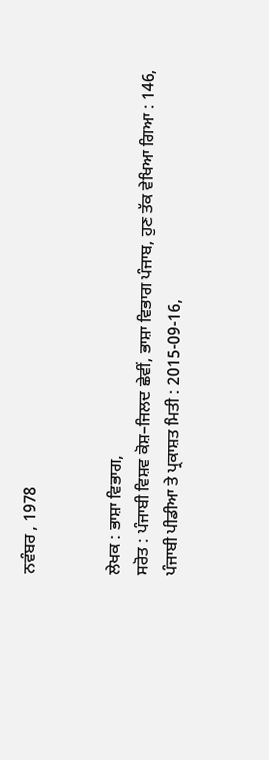ਨਵੰਬਰ , 1978


ਲੇਖਕ : ਭਾਸ਼ਾ ਵਿਭਾਗ,
ਸਰੋਤ : ਪੰਜਾਬੀ ਵਿਸ਼ਵ ਕੋਸ਼–ਜਿਲਦ ਛੇਵੀਂ, ਭਾਸ਼ਾ ਵਿਭਾਗ ਪੰਜਾਬ, ਹੁਣ ਤੱਕ ਵੇਖਿਆ ਗਿਆ : 146, ਪੰਜਾਬੀ ਪੀਡੀਆ ਤੇ ਪ੍ਰਕਾਸ਼ਤ ਮਿਤੀ : 2015-09-16,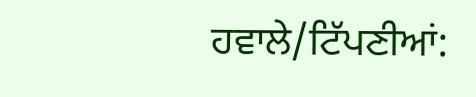ਹਵਾਲੇ/ਟਿੱਪਣੀਆਂ: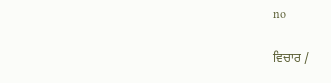no

ਵਿਚਾਰ /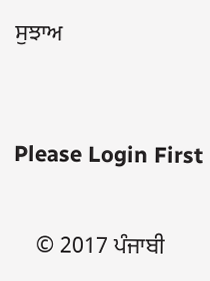ਸੁਝਾਅ



Please Login First


    © 2017 ਪੰਜਾਬੀ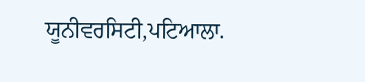ਯੂਨੀਵਰਸਿਟੀ,ਪਟਿਆਲਾ.